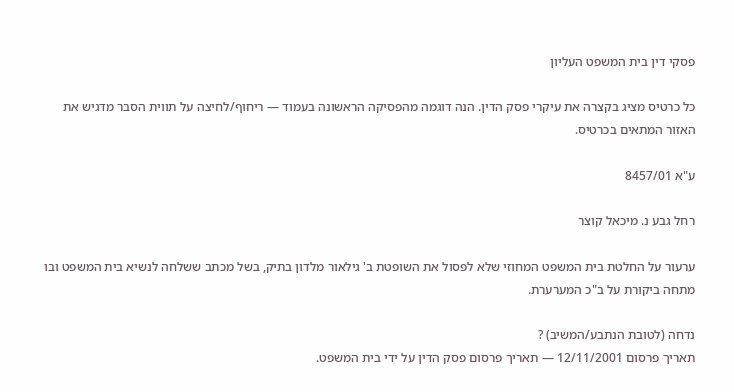פסקי דין בית המשפט העליון

כל כרטיס מציג בקצרה את עיקרי פסק הדין. הנה דוגמה מהפסיקה הראשונה בעמוד — ריחוף/לחיצה על תווית הסבר מדגיש את האזור המתאים בכרטיס.

ע"א 8457/01

רחל גבע נ. מיכאל קוצר

ערעור על החלטת בית המשפט המחוזי שלא לפסול את השופטת ב' גילאור מלדון בתיק, בשל מכתב ששלחה לנשיא בית המשפט ובו מתחה ביקורת על ב"כ המערערת.

נדחה (לטובת הנתבע/המשיב) ?
תאריך פרסום 12/11/2001 — תאריך פרסום פסק הדין על ידי בית המשפט.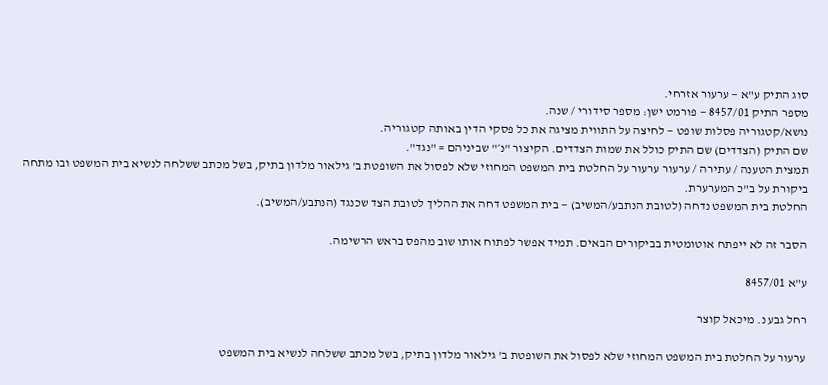סוג התיק ע"א — ערעור אזרחי.
מספר התיק 8457/01 — פורמט ישן: מספר סידורי / שנה.
נושא/קטגוריה פסלות שופט — לחיצה על התווית מציגה את כל פסקי הדין באותה קטגוריה.
שם התיק (הצדדים) שם התיק כולל את שמות הצדדים. הקיצור "נ׳" שביניהם = "נגד".
תמצית הטענה / עתירה / ערעור ערעור על החלטת בית המשפט המחוזי שלא לפסול את השופטת ב' גילאור מלדון בתיק, בשל מכתב ששלחה לנשיא בית המשפט ובו מתחה ביקורת על ב"כ המערערת.
החלטת בית המשפט נדחה (לטובת הנתבע/המשיב) — בית המשפט דחה את ההליך לטובת הצד שכנגד (הנתבע/המשיב).

הסבר זה לא ייפתח אוטומטית בביקורים הבאים. תמיד אפשר לפתוח אותו שוב מהפס בראש הרשימה.

ע"א 8457/01

רחל גבע נ. מיכאל קוצר

ערעור על החלטת בית המשפט המחוזי שלא לפסול את השופטת ב' גילאור מלדון בתיק, בשל מכתב ששלחה לנשיא בית המשפט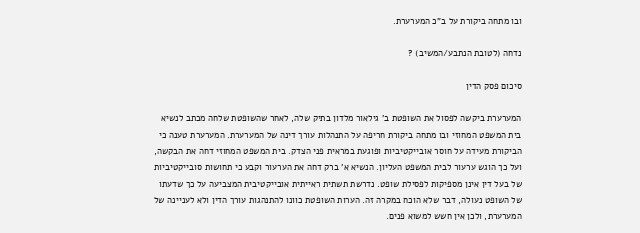ובו מתחה ביקורת על ב"כ המערערת.

נדחה (לטובת הנתבע/המשיב) ?

סיכום פסק הדין

המערערת ביקשה לפסול את השופטת ב' גילאור מלדון בתיק שלה, לאחר שהשופטת שלחה מכתב לנשיא בית המשפט המחוזי ובו מתחה ביקורת חריפה על התנהלות עורך דינה של המערערת. המערערת טענה כי הביקורת מעידה על חוסר אובייקטיביות ופוגעת במראית פני הצדק. בית המשפט המחוזי דחה את הבקשה, ועל כך הוגש ערעור לבית המשפט העליון. הנשיא א' ברק דחה את הערעור וקבע כי תחושות סובייקטיביות של בעל דין אינן מספיקות לפסילת שופט. נדרשת תשתית ראייתית אובייקטיבית המצביעה על כך שדעתו של השופט נעולה, דבר שלא הוכח במקרה זה. הערות השופטת כוונו להתנהגות עורך הדין ולא לעניינה של המערערת, ולכן אין חשש למשוא פנים.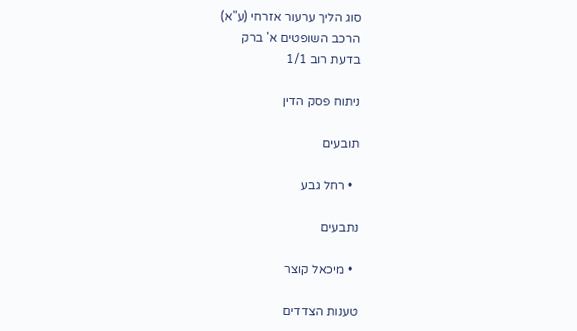סוג הליך ערעור אזרחי (ע"א)
הרכב השופטים א' ברק
בדעת רוב 1/1

ניתוח פסק הדין

תובעים

  • רחל גבע

נתבעים

  • מיכאל קוצר

טענות הצדדים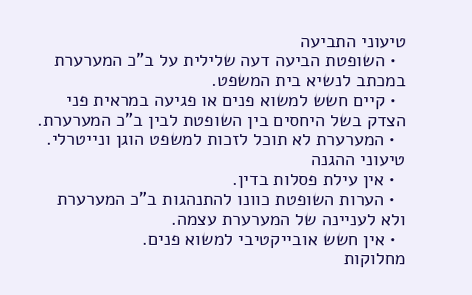טיעוני התביעה
  • השופטת הביעה דעה שלילית על ב"כ המערערת במכתב לנשיא בית המשפט.
  • קיים חשש למשוא פנים או פגיעה במראית פני הצדק בשל היחסים בין השופטת לבין ב"כ המערערת.
  • המערערת לא תוכל לזכות למשפט הוגן ונייטרלי.
טיעוני ההגנה
  • אין עילת פסלות בדין.
  • הערות השופטת כוונו להתנהגות ב"כ המערערת ולא לעניינה של המערערת עצמה.
  • אין חשש אובייקטיבי למשוא פנים.
מחלוקות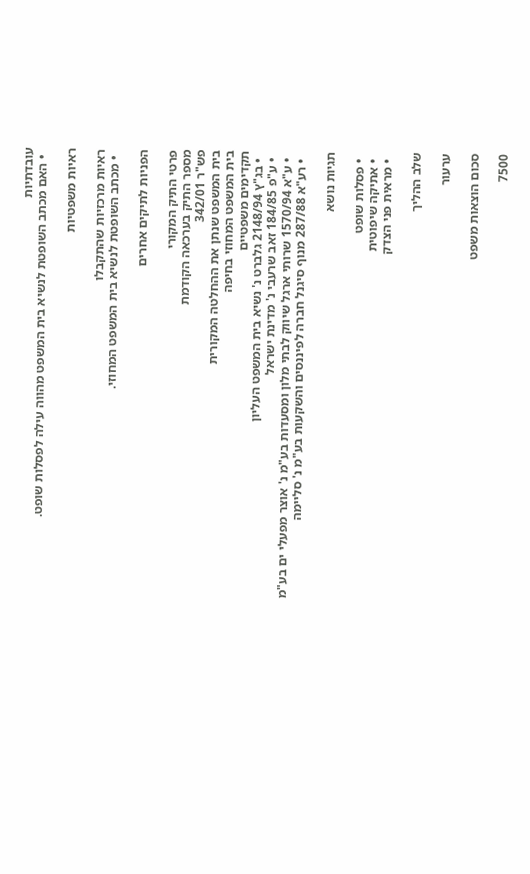עובדתיות
  • האם מכתב השופטת לנשיא בית המשפט מהווה עילה לפסלות שופט.

ראיות משפטיות

ראיות מרכזיות שהתקבלו
  • מכתב השופטת לנשיא בית המשפט המחוזי.

הפניות לתיקים אחרים

פרטי התיק המקורי
מספר התיק בערכאה הקודמת
פש"ר 342/01
בית המשפט שנתן את ההחלטה המקורית
בית המשפט המחוזי בחיפה
תקדימים משפטיים
  • בג"ץ 2148/94 גלברט נ' נשיא בית המשפט העליון
  • ע"פ 184/85 זאב שרעבי נ' מדינת ישראל
  • ע"א 1570/94 שרותי ארגל שיווק לבתי מלון ומסעדות בע"מ נ' אוצר מפעלי ים בע"מ
  • רע"א 287/88 מנוף סיגנל חברה לפיננסים והשקעות בע"מ נ' סליימה

תגיות נושא

  • פסלות שופט
  • אתיקה שיפוטית
  • מראית פני הצדק

שלב ההליך

ערעור

סכום הוצאות משפט

7500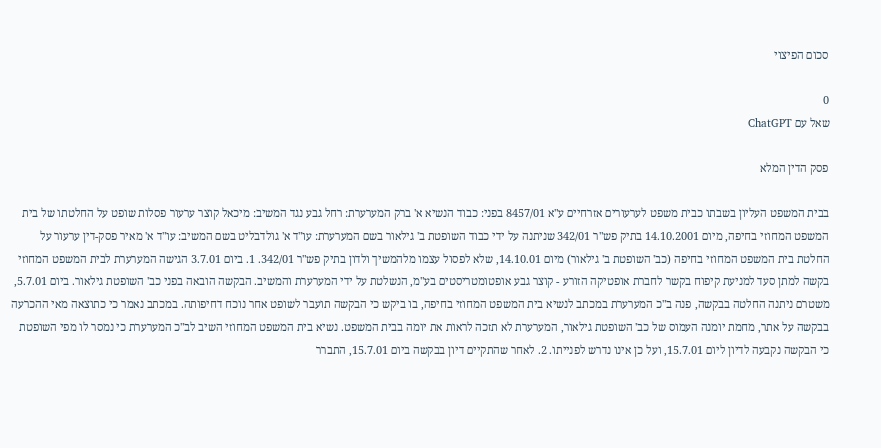סכום הפיצוי

0
שאל עם ChatGPT

פסק הדין המלא

בבית המשפט העליון בשבתו כבית משפט לערעורים אזרחיים ע"א 8457/01 בפני: כבוד הנשיא א' ברק המערערת: רחל גבע נגד המשיב: מיכאל קוצר ערעור פסלות שופט על החלטתו של בית המשפט המחוזי בחיפה, מיום 14.10.2001 בתיק פש"ר 342/01 שניתנה על ידי כבוד השופטת ב' גילאור בשם המערערת: עו"ד א' גולדבליט בשם המשיב: עו"ד א' מאיר פסק-דין ערעור על החלטת בית המשפט המחוזי בחיפה (כב' השופטת ב' גילאור) מיום 14.10.01, שלא לפסול עצמו מלהמשיך ולדון בתיק פש"ר 342/01. 1. ביום 3.7.01 הגישה המערערת לבית המשפט המחוזי בקשה למתן סעד למניעת קיפוח בקשר לחברת אופטיקה הזורע - קוצר גבע אופטומטריסטים בע"מ, הנשלטת על ידי המערערת והמשיב. הבקשה הובאה בפני כב' השופטת גילאור. ביום 5.7.01, משטרם ניתנה החלטה בבקשה, פנה ב"כ המערערת במכתב לנשיא בית המשפט המחוזי בחיפה, בו ביקש כי הבקשה תועבר לשופט אחר נוכח דחיפותה. במכתב נאמר כי כתוצאה מאי ההכרעה בבקשה על אתר, מחמת יומנה העמוס של כב' השופטת גילאור, המערערת לא תזכה לראות את יומה בבית המשפט. נשיא בית המשפט המחוזי השיב לב"כ המערערת כי נמסר לו מפי השופטת כי הבקשה נקבעה לדיון ליום 15.7.01, ועל כן אינו נדרש לפנייתו. 2. לאחר שהתקיים דיון בבקשה ביום 15.7.01, התברר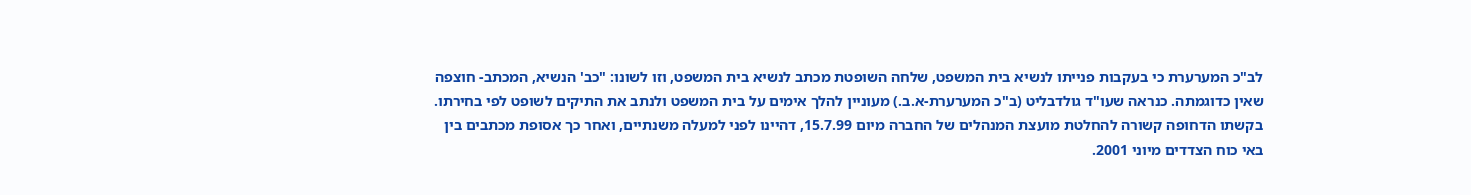לב"כ המערערת כי בעקבות פנייתו לנשיא בית המשפט, שלחה השופטת מכתב לנשיא בית המשפט, וזו לשונו: "כב' הנשיא, המכתב- חוצפה שאין כדוגמתה. כנראה שעו"ד גולדבליט (ב"כ המערערת-א.ב.) מעוניין להלך אימים על בית המשפט ולנתב את התיקים לשופט לפי בחירתו. בקשתו הדחופה קשורה להחלטת מועצת המנהלים של החברה מיום 15.7.99, דהיינו לפני למעלה משנתיים, ואחר כך אסופת מכתבים בין באי כוח הצדדים מיוני 2001.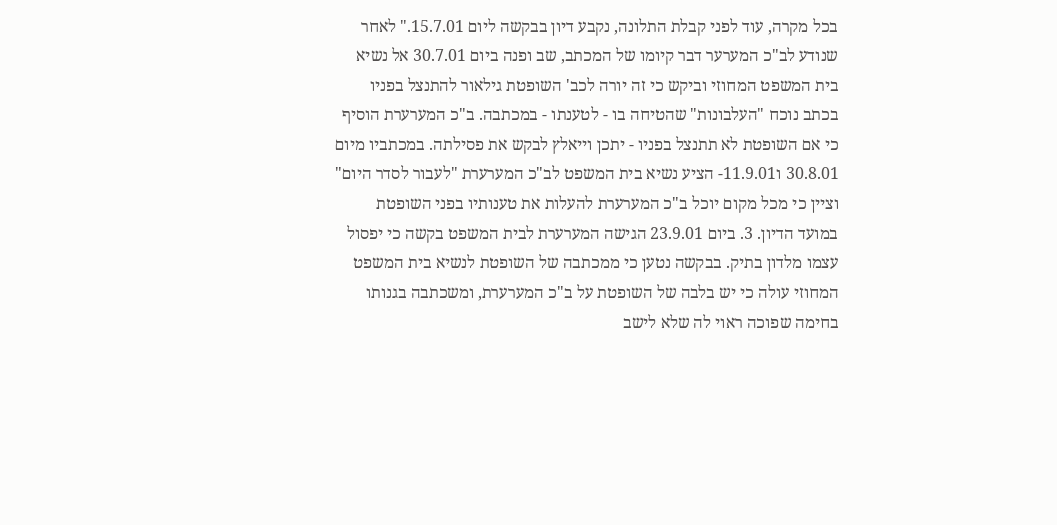בכל מקרה, עוד לפני קבלת התלונה, נקבע דיון בבקשה ליום 15.7.01." לאחר שנודע לב"כ המערער דבר קיומו של המכתב, שב ופנה ביום 30.7.01 אל נשיא בית המשפט המחוזי וביקש כי זה יורה לכב' השופטת גילאור להתנצל בפניו בכתב נוכח "העלבונות" שהטיחה בו - לטענתו - במכתבה. ב"כ המערערת הוסיף כי אם השופטת לא תתנצל בפניו - יתכן וייאלץ לבקש את פסילתה. במכתביו מיום 30.8.01 ו11.9.01- הציע נשיא בית המשפט לב"כ המערערת "לעבור לסדר היום" וציין כי מכל מקום יוכל ב"כ המערערת להעלות את טענותיו בפני השופטת במועד הדיון. 3. ביום 23.9.01 הגישה המערערת לבית המשפט בקשה כי יפסול עצמו מלדון בתיק. בבקשה נטען כי ממכתבה של השופטת לנשיא בית המשפט המחוזי עולה כי יש בלבה של השופטת על ב"כ המערערת, ומשכתבה בגנותו בחימה שפוכה ראוי לה שלא לישב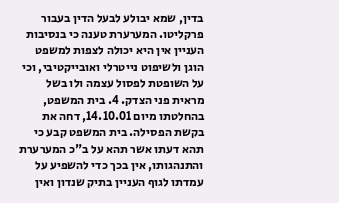בדין, שמא יבולע לבעל הדין בעבור פרקליטו. המערערת טענה כי בנסיבות העניין אין היא יכולה לצפות למשפט הוגן ולשיפוט נייטרלי ואובייקטיבי, וכי על השופטת לפסול עצמה ולו בשל מראית פני הצדק. 4. בית המשפט, בהחלטתו מיום 14.10.01, דחה את בקשת הפסילה. בית המשפט קבע כי תהא דעתו אשר תהא על ב"כ המערערת והתנהגותו, אין בכך כדי להשפיע על עמדתו לגוף העניין בתיק שנדון ואין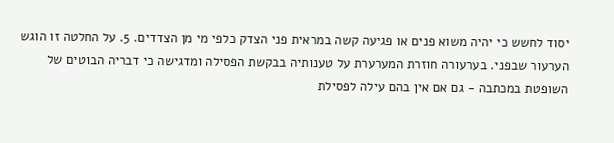יסוד לחשש כי יהיה משוא פנים או פגיעה קשה במראית פני הצדק כלפי מי מן הצדדים. 5. על החלטה זו הוגש הערעור שבפני. בערעורה חוזרת המערערת על טענותיה בבקשת הפסילה ומדגישה כי דבריה הבוטים של השופטת במכתבה - גם אם אין בהם עילה לפסילת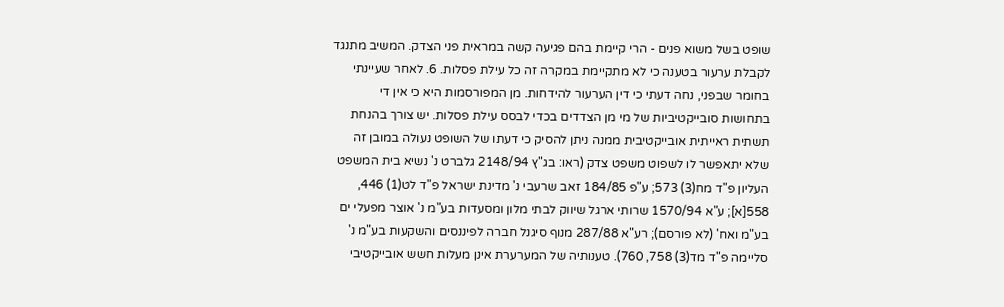שופט בשל משוא פנים - הרי קיימת בהם פגיעה קשה במראית פני הצדק. המשיב מתנגד לקבלת ערעור בטענה כי לא מתקיימת במקרה זה כל עילת פסלות. 6. לאחר שעיינתי בחומר שבפני, נחה דעתי כי דין הערעור להידחות. מן המפורסמות היא כי אין די בתחושות סובייקטיביות של מי מן הצדדים בכדי לבסס עילת פסלות. יש צורך בהנחת תשתית ראייתית אובייקטיבית ממנה ניתן להסיק כי דעתו של השופט נעולה במובן זה שלא יתאפשר לו לשפוט משפט צדק (ראו: בג"ץ 2148/94 גלברט נ' נשיא בית המשפט העליון פ"ד מח(3) 573; ע"פ 184/85 זאב שרעבי נ' מדינת ישראל פ"ד לט(1) 446, 558[א]; ע"א 1570/94 שרותי ארגל שיווק לבתי מלון ומסעדות בע"מ נ' אוצר מפעלי ים בע"מ ואח' (לא פורסם); רע"א 287/88 מנוף סיגנל חברה לפיננסים והשקעות בע"מ נ' סליימה פ"ד מד(3) 758, 760). טענותיה של המערערת אינן מעלות חשש אובייקטיבי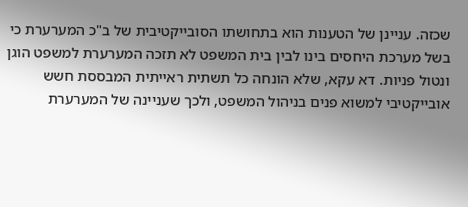שכזה. עניינן של הטענות הוא בתחושתו הסובייקטיבית של ב"כ המערערת כי בשל מערכת היחסים בינו לבין בית המשפט לא תזכה המערערת למשפט הוגן ונטול פניות. דא עקא, שלא הונחה כל תשתית ראייתית המבססת חשש אובייקטיבי למשוא פנים בניהול המשפט, ולכך שעניינה של המערערת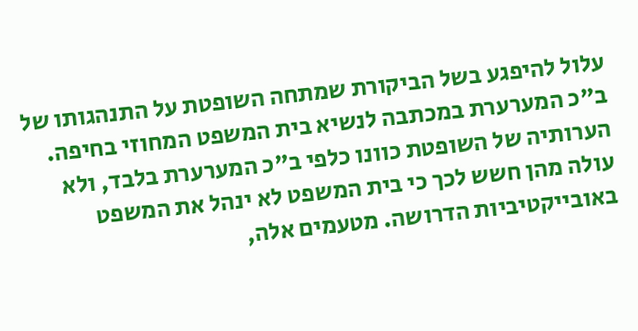עלול להיפגע בשל הביקורת שמתחה השופטת על התנהגותו של ב"כ המערערת במכתבה לנשיא בית המשפט המחוזי בחיפה. הערותיה של השופטת כוונו כלפי ב"כ המערערת בלבד, ולא עולה מהן חשש לכך כי בית המשפט לא ינהל את המשפט באובייקטיביות הדרושה. מטעמים אלה,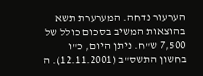הערעור נדחה. המערערת תשא בהוצאות המשיב בסכום כולל של 7,500 ש"ח. ניתן היום, כ"ו בחשון התשס"ב (12.11.2001). ה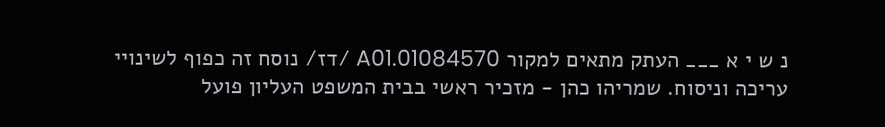נ ש י א ___ העתק מתאים למקור 01084570.A01 /דז/ נוסח זה כפוף לשינויי עריכה וניסוח. שמריהו כהן - מזכיר ראשי בבית המשפט העליון פועל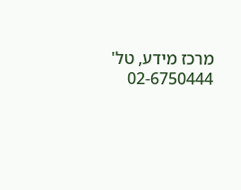מרכז מידע, טל' 02-6750444